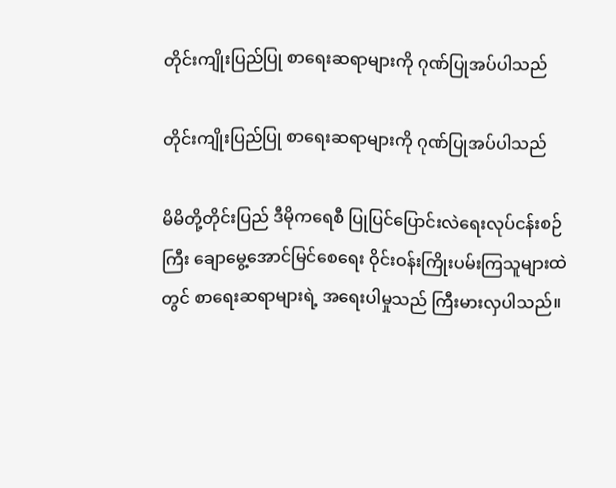တိုင်းကျိုးပြည်ပြု စာရေးဆရာများကို ဂုဏ်ပြုအပ်ပါသည်

တိုင်းကျိုးပြည်ပြု စာရေးဆရာများကို ဂုဏ်ပြုအပ်ပါသည်

မိမိတို့တိုင်းပြည် ဒီမိုကရေစီ ပြုပြင်ပြောင်းလဲရေးလုပ်ငန်းစဉ်ကြီး ချောမွေ့အောင်မြင်စေရေး ဝိုင်းဝန်းကြိုးပမ်းကြသူများထဲတွင် စာရေးဆရာများရဲ့ အရေးပါမှုသည် ကြီးမားလှပါသည်။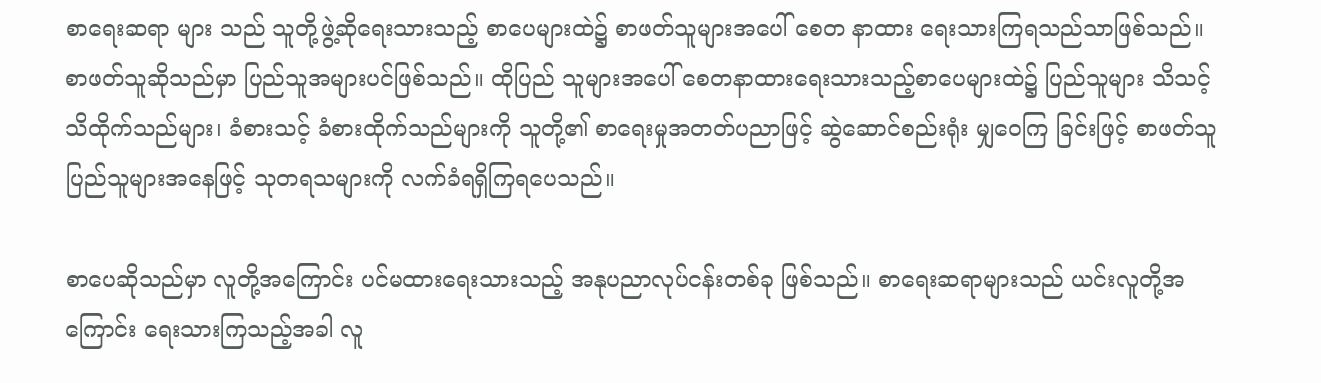စာရေးဆရာ များ သည် သူတို့ဖွဲ့ဆိုရေးသားသည့် စာပေများထဲ၌ စာဖတ်သူများအပေါ် စေတ နာထား ရေးသားကြရသည်သာဖြစ်သည်။ စာဖတ်သူဆိုသည်မှာ ပြည်သူအများပင်ဖြစ်သည်။ ထိုပြည် သူများအပေါ် စေတနာထားရေးသားသည့်စာပေများထဲ၌ ပြည်သူများ သိသင့်သိထိုက်သည်များ၊ ခံစားသင့် ခံစားထိုက်သည်များကို သူတို့၏ စာရေးမှုအတတ်ပညာဖြင့် ဆွဲဆောင်စည်းရုံး မျှဝေကြ ခြင်းဖြင့် စာဖတ်သူပြည်သူများအနေဖြင့် သုတရသများကို လက်ခံရရှိကြရပေသည်။

စာပေဆိုသည်မှာ လူတို့အကြောင်း ပင်မထားရေးသားသည့် အနုပညာလုပ်ငန်းတစ်ခု ဖြစ်သည်။ စာရေးဆရာများသည် ယင်းလူတို့အကြောင်း ရေးသားကြသည့်အခါ လူ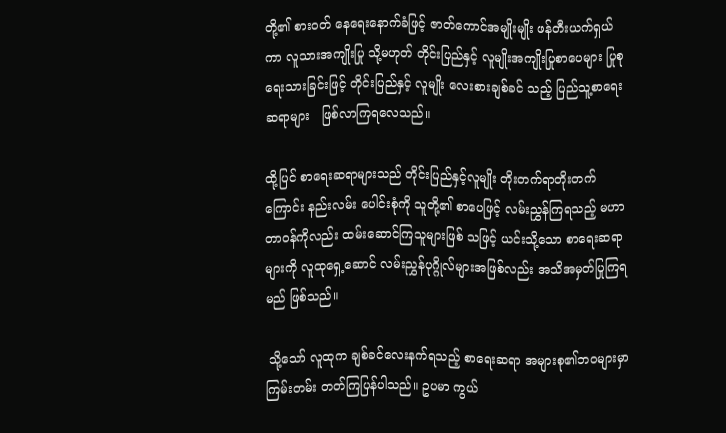တို့၏ စားဝတ် နေရေးနောက်ခံဖြင့် ဇာတ်ကောင်အမျိုးမျိုး ဖန်တီးယက်ရှယ်ကာ လူသားအကျိုးပြု သို့မဟုတ် တိုင်းပြည်နှင့် လူမျိုးအကျိုးပြုစာပေများ ပြုစုရေးသားခြင်းဖြင့် တိုင်းပြည်နှင့် လူမျိုး လေးစားချစ်ခင် သည့် ပြည်သူ့စာရေးဆရာများ   ဖြစ်လာကြရလေသည်။

ထို့ပြင် စာရေးဆရာများသည် တိုင်းပြည်နှင့်လူမျိုး တိုးတက်ရာတိုးတက်ကြောင်း နည်းလမ်း ပေါင်းစုံကို သူတို့၏ စာပေဖြင့် လမ်းညွှန်ကြရသည့် မဟာတာဝန်ကိုလည်း ထမ်းဆောင်ကြသူများဖြစ် သဖြင့် ယင်းသို့သော စာရေးဆရာများကို လူထုရှေ့ဆောင် လမ်းညွှန်ပုဂ္ဂိုလ်များအဖြစ်လည်း အသိအမှတ်ပြုကြရမည် ဖြစ်သည်။

 သို့သော် လူထုက ချစ်ခင်လေးနက်ရသည့် စာရေးဆရာ အများစု၏ဘဝများမှာ ကြမ်းတမ်း တတ်ကြပြန်ပါသည်။ ဥပမာ ကွယ်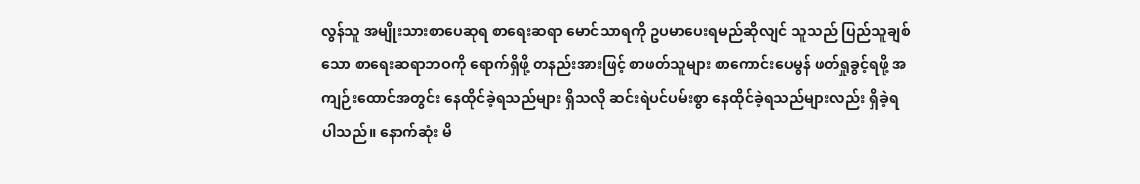လွန်သူ အမျိုးသားစာပေဆုရ စာရေးဆရာ မောင်သာရကို ဥပမာပေးရမည်ဆိုလျင် သူသည် ပြည်သူချစ်သော စာရေးဆရာဘဝကို ရောက်ရှိဖို့ တနည်းအားဖြင့် စာဖတ်သူများ စာကောင်းပေမွန် ဖတ်ရှုခွင့်ရဖို့ အကျဉ်းထောင်အတွင်း နေထိုင်ခဲ့ရသည်များ ရှိသလို ဆင်းရဲပင်ပမ်းစွာ နေထိုင်ခဲ့ရသည်များလည်း ရှိခဲ့ရပါသည်။ နောက်ဆုံး မိ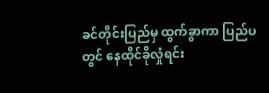ခင်တိုင်းပြည်မှ ထွက်ခွာကာ ပြည်ပတွင် နေထိုင်ခိုလှုံရင်း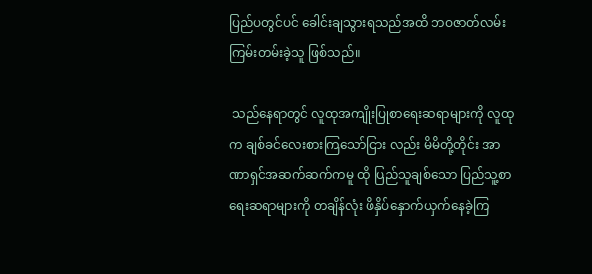ပြည်ပတွင်ပင် ခေါင်းချသွားရသည်အထိ ဘဝဇာတ်လမ်း ကြမ်းတမ်းခဲ့သူ ဖြစ်သည်။

 သည်နေရာတွင် လူထုအကျိုးပြုစာရေးဆရာများကို လူထုက ချစ်ခင်လေးစားကြသော်ငြား လည်း မိမိတို့တိုင်း အာဏာရှင်အဆက်ဆက်ကမူ ထို ပြည်သူချစ်သော ပြည်သူ့စာရေးဆရာများကို တချိန်လုံး ဖိနှိပ်နှောက်ယှက်နေခဲ့ကြ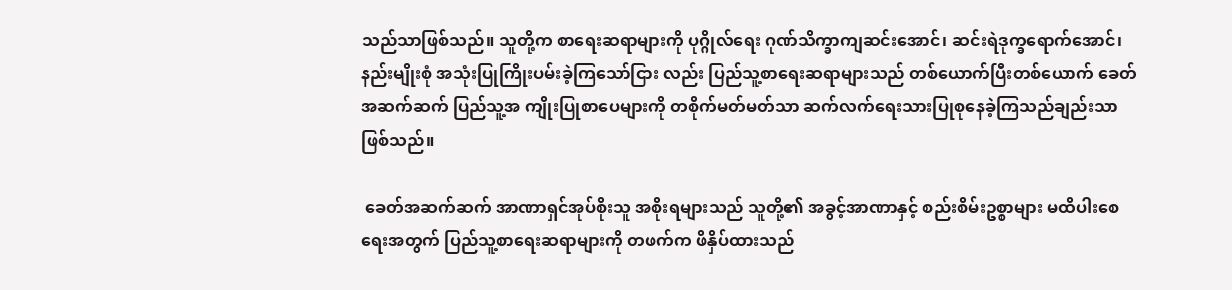သည်သာဖြစ်သည်။ သူတို့က စာရေးဆရာများကို ပုဂ္ဂိုလ်ရေး ဂုဏ်သိက္ခာကျဆင်းအောင်၊ ဆင်းရဲဒုက္ခရောက်အောင်၊ နည်းမျိုးစုံ အသုံးပြုကြိုးပမ်းခဲ့ကြသော်ငြား လည်း ပြည်သူ့စာရေးဆရာများသည် တစ်ယောက်ပြီးတစ်ယောက် ခေတ်အဆက်ဆက် ပြည်သူ့အ ကျိုးပြုစာပေများကို တစိုက်မတ်မတ်သာ ဆက်လက်ရေးသားပြုစုနေခဲ့ကြသည်ချည်းသာ ဖြစ်သည်။

 ခေတ်အဆက်ဆက် အာဏာရှင်အုပ်စိုးသူ အစိုးရများသည် သူတို့၏ အခွင့်အာဏာနှင့် စည်းစိမ်းဥစ္စာများ မထိပါးစေရေးအတွက် ပြည်သူ့စာရေးဆရာများကို တဖက်က ဖိနှိပ်ထားသည်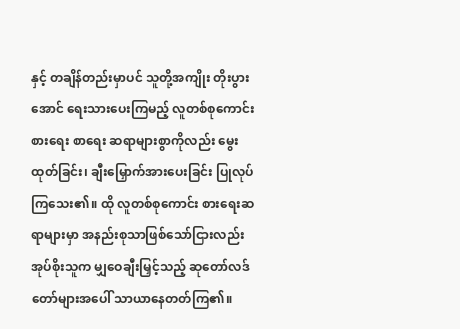နှင့် တချိန်တည်းမှာပင် သူတို့အကျိုး တိုးပွားအောင် ရေးသားပေးကြမည့် လူတစ်စုကောင်းစားရေး စာရေး ဆရာများစွာကိုလည်း မွေးထုတ်ခြင်း၊ ချီးမြှောက်အားပေးခြင်း ပြုလုပ်ကြသေး၏။ ထို လူတစ်စုကောင်း စားရေးဆရာများမှာ အနည်းစုသာဖြစ်သော်ငြားလည်း အုပ်စိုးသူက မျှဝေချီးမြှင့်သည့် ဆုတော်လဒ် တော်များအပေါ် သာယာနေတတ်ကြ၏။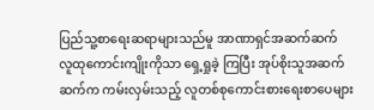ပြည်သူ့စာရေးဆရာများသည်မူ အာဏာရှင်အဆက်ဆက် လူထုကောင်းကျိုးကိုသာ ရှေ့ရှုခဲ့ ကြပြီး အုပ်စိုးသူအဆက်ဆက်က ကမ်းလှမ်းသည့် လူတစ်စုကောင်းစားရေးစာပေများ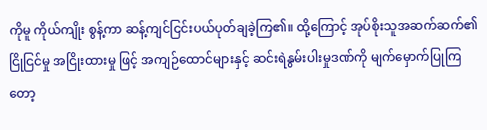ကိုမူ ကိုယ်ကျိုး စွန့်ကာ ဆန့်ကျင်ငြင်းပယ်ပုတ်ချခဲ့ကြ၏။ ထို့ကြောင့် အုပ်စိုးသူအဆက်ဆက်၏ ငြိုငြင်မှု အငြိုးထားမှု ဖြင့် အကျဉ်ထောင်များနှင့် ဆင်းရဲနွမ်းပါးမှုဒဏ်ကို မျက်မှောက်ပြုကြတော့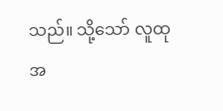သည်။ သို့သော် လူထုအ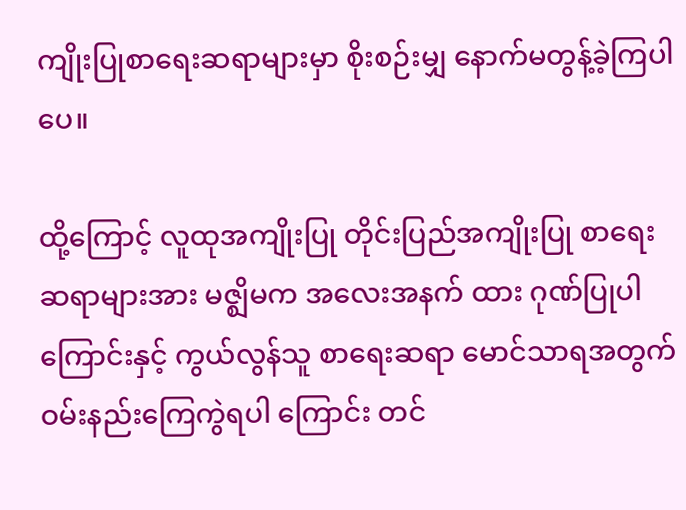ကျိုးပြုစာရေးဆရာများမှာ စိုးစဉ်းမျှ နောက်မတွန့်ခဲ့ကြပါပေ။

ထို့ကြောင့် လူထုအကျိုးပြု တိုင်းပြည်အကျိုးပြု စာရေးဆရာများအား မဇ္ဈိမက အလေးအနက် ထား ဂုဏ်ပြုပါကြောင်းနှင့် ကွယ်လွန်သူ စာရေးဆရာ မောင်သာရအတွက် ဝမ်းနည်းကြေကွဲရပါ ကြောင်း တင်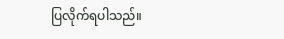ပြလိုက်ရပါသည်။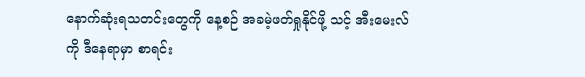နောက်ဆုံးရသတင်းတွေကို နေ့စဉ် အခမဲ့ဖတ်ရှုနိုင်ဖို့ သင့် အီးမေးလ်ကို ဒီနေရာမှာ စာရင်း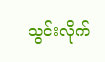သွင်းလိုက်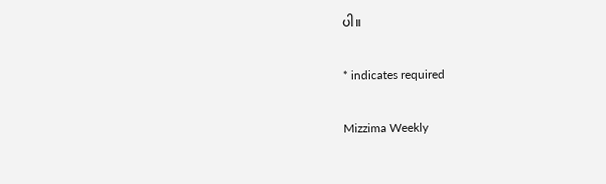ပါ။

* indicates required

Mizzima Weekly